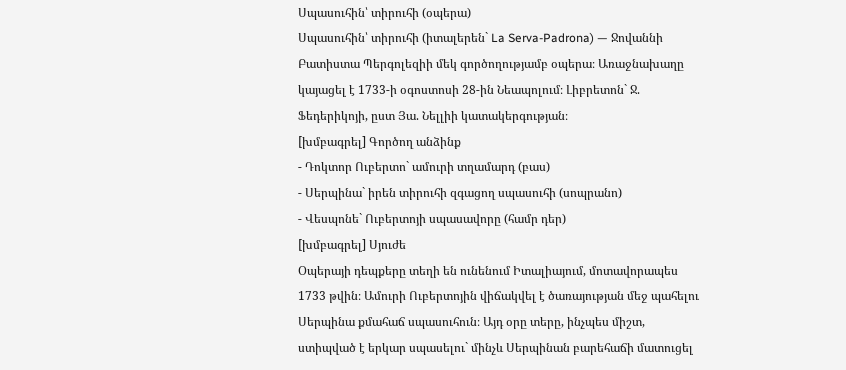Սպասուհին՝ տիրուհի (օպերա)
Սպասուհին՝ տիրուհի (իտալերեն` La Serva-Padrona) — Ջովաննի Բատիստա Պերգոլեզիի մեկ գործողությամբ օպերա։ Առաջնախաղը կայացել է 1733-ի օգոստոսի 28-ին Նեապոլում։ Լիբրետոն` Ջ. Ֆեդերիկոյի, ըստ Յա. Նելլիի կատակերգության։
[խմբագրել] Գործող անձինք
- Դոկտոր Ուբերտո` ամուրի տղամարդ (բաս)
- Սերպինա` իրեն տիրուհի զգացող սպասուհի (սոպրանո)
- Վեսպոնե` Ուբերտոյի սպասավորը (համր դեր)
[խմբագրել] Սյուժե
Օպերայի դեպքերը տեղի են ունենում Իտալիայում, մոտավորապես 1733 թվին։ Ամուրի Ուբերտոյին վիճակվել է ծառայության մեջ պահելու Սերպինա քմահաճ սպասուհուն։ Այդ օրը տերը, ինչպես միշտ, ստիպված է երկար սպասելու` մինչև Սերպինան բարեհաճի մատուցել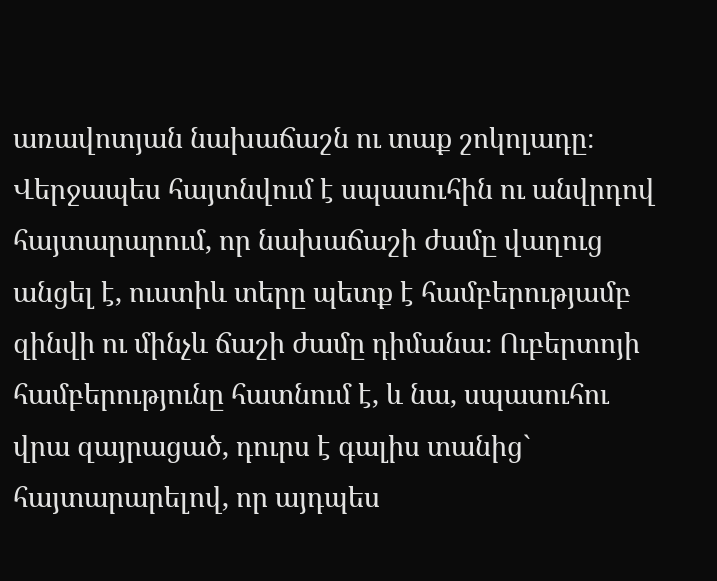առավոտյան նախաճաշն ու տաք շոկոլադը։ Վերջապես հայտնվում է սպասուհին ու անվրդով հայտարարում, որ նախաճաշի ժամը վաղուց անցել է, ուստիև տերը պետք է համբերությամբ զինվի ու մինչև ճաշի ժամը դիմանա։ Ուբերտոյի համբերությունը հատնում է, և նա, սպասուհու վրա զայրացած, դուրս է գալիս տանից` հայտարարելով, որ այդպես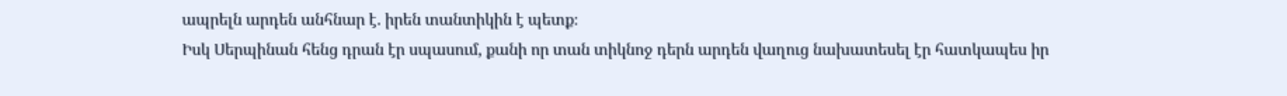ապրելն արդեն անհնար է. իրեն տանտիկին է պետք։
Իսկ Սերպինան հենց դրան էր սպասում, քանի որ տան տիկնոջ դերն արդեն վաղուց նախատեսել էր հատկապես իր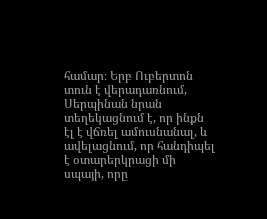համար։ Երբ Ուբերտոն տուն է վերադառնում, Սերպինան նրան տեղեկացնում է, որ ինքն էլ է վճռել ամուսնանալ, և ավելացնում, որ հանդիպել է օտարերկրացի մի սպայի, որը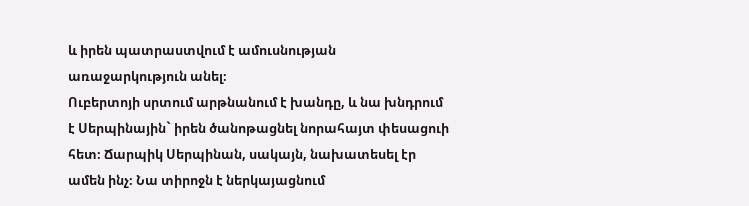և իրեն պատրաստվում է ամուսնության առաջարկություն անել։
Ուբերտոյի սրտում արթնանում է խանդը, և նա խնդրում է Սերպինային` իրեն ծանոթացնել նորահայտ փեսացուի հետ։ Ճարպիկ Սերպինան, սակայն, նախատեսել էր ամեն ինչ։ Նա տիրոջն է ներկայացնում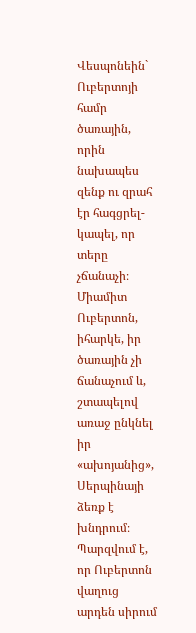Վեսպոնեին` Ուբերտոյի համր ծառային, որին նախապես զենք ու զրահ էր հագցրել-կապել, որ տերը չճանաչի։
Միամիտ Ուբերտոն, իհարկե, իր ծառային չի ճանաչում և, շտապելով առաջ ընկնել իր «ախոյանից», Սերպինայի ձեռք է խնդրում։ Պարզվում է, որ Ուբերտոն վաղուց արդեն սիրում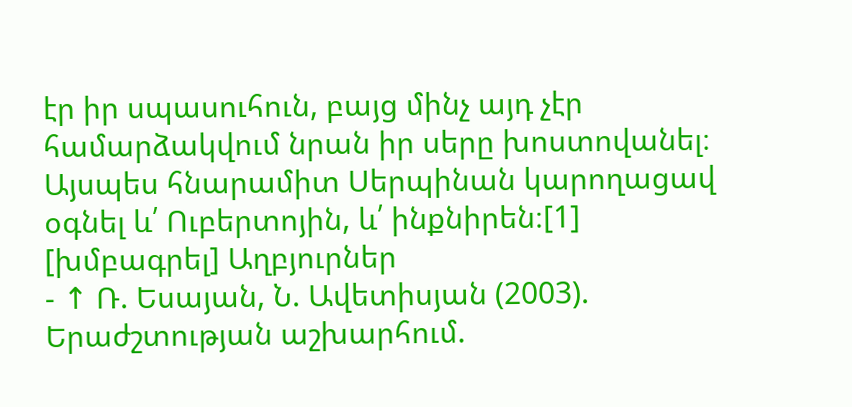էր իր սպասուհուն, բայց մինչ այդ չէր համարձակվում նրան իր սերը խոստովանել։
Այսպես հնարամիտ Սերպինան կարողացավ օգնել և՛ Ուբերտոյին, և՛ ինքնիրեն։[1]
[խմբագրել] Աղբյուրներ
- ↑ Ռ. Եսայան, Ն. Ավետիսյան (2003). Երաժշտության աշխարհում.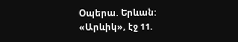Օպերա. Երևան: «Արևիկ», էջ 11.